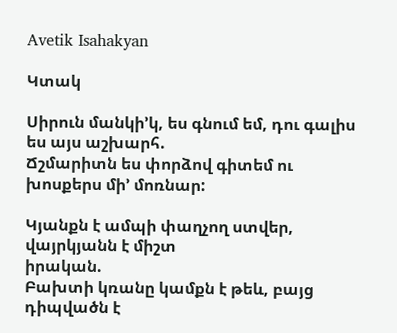Avetik Isahakyan

Կտակ

Սիրուն մանկի’կ, ես գնում եմ, դու գալիս ես այս աշխարհ.
Ճշմարիտն ես փորձով գիտեմ ու խոսքերս մի’ մոռնար:

Կյանքն է ամպի փաղչող ստվեր, վայրկյանն է միշտ
իրական.
Բախտի կռանը կամքն է թեև, բայց դիպվածն է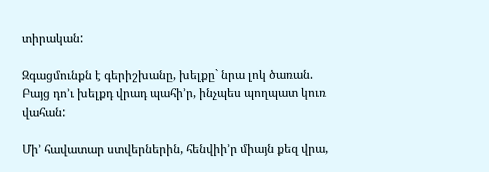տիրական:

Զգացմունքն է գերիշխանը, խելքը` նրա լոկ ծառան.
Բայց դո’ւ խելքդ վրադ պահի’ր, ինչպես պողպատ կուռ
վահան:

Մի’ հավատար ստվերներին, հենվիի’ր միայն քեզ վրա,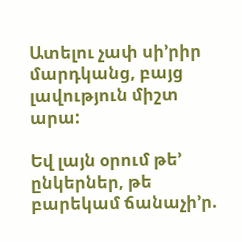Ատելու չափ սի’րիր մարդկանց, բայց լավություն միշտ արա:

Եվ լայն օրում թե’ ընկերներ, թե բարեկամ ճանաչի’ր.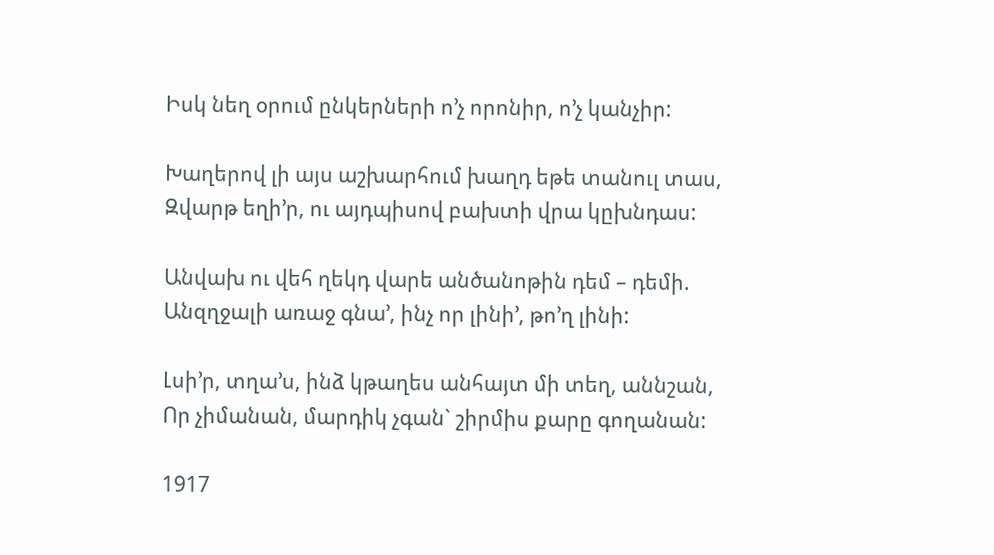Իսկ նեղ օրում ընկերների ո’չ որոնիր, ո’չ կանչիր:

Խաղերով լի այս աշխարհում խաղդ եթե տանուլ տաս,
Զվարթ եղի’ր, ու այդպիսով բախտի վրա կըխնդաս:

Անվախ ու վեհ ղեկդ վարե անծանոթին դեմ – դեմի.
Անզղջալի առաջ գնա’, ինչ որ լինի’, թո’ղ լինի:

Լսի’ր, տղա’ս, ինձ կթաղես անհայտ մի տեղ, աննշան,
Որ չիմանան, մարդիկ չգան` շիրմիս քարը գողանան:

1917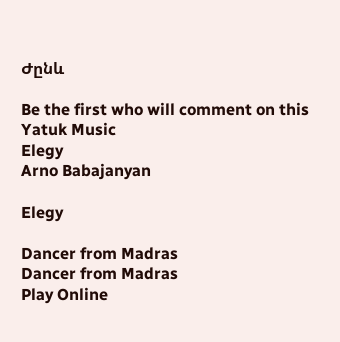Ժընև

Be the first who will comment on this
Yatuk Music
Elegy
Arno Babajanyan

Elegy

Dancer from Madras
Dancer from Madras
Play Online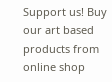Support us! Buy our art based products from online shop